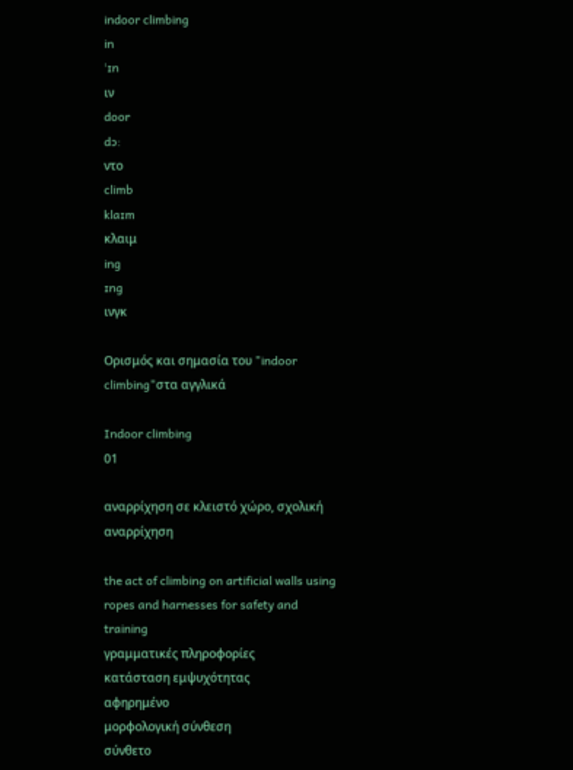indoor climbing
in
ˈɪn
ιν
door
dɔ:
ντο
climb
klaɪm
κλαιμ
ing
ɪng
ινγκ

Ορισμός και σημασία του "indoor climbing"στα αγγλικά

Indoor climbing
01

αναρρίχηση σε κλειστό χώρο, σχολική αναρρίχηση

the act of climbing on artificial walls using ropes and harnesses for safety and training
γραμματικές πληροφορίες
κατάσταση εμψυχότητας
αφηρημένο
μορφολογική σύνθεση
σύνθετο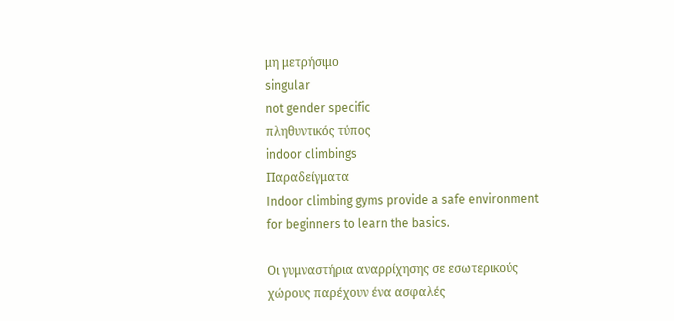μη μετρήσιμο
singular
not gender specific
πληθυντικός τύπος
indoor climbings
Παραδείγματα
Indoor climbing gyms provide a safe environment for beginners to learn the basics.

Οι γυμναστήρια αναρρίχησης σε εσωτερικούς χώρους παρέχουν ένα ασφαλές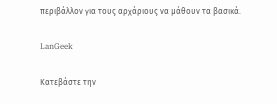περιβάλλον για τους αρχάριους να μάθουν τα βασικά.

LanGeek

Κατεβάστε την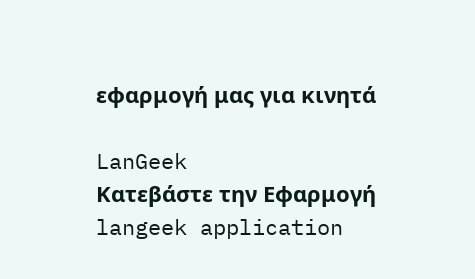εφαρμογή μας για κινητά

LanGeek
Κατεβάστε την Εφαρμογή
langeek application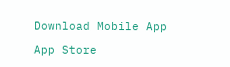Download Mobile App

App Store